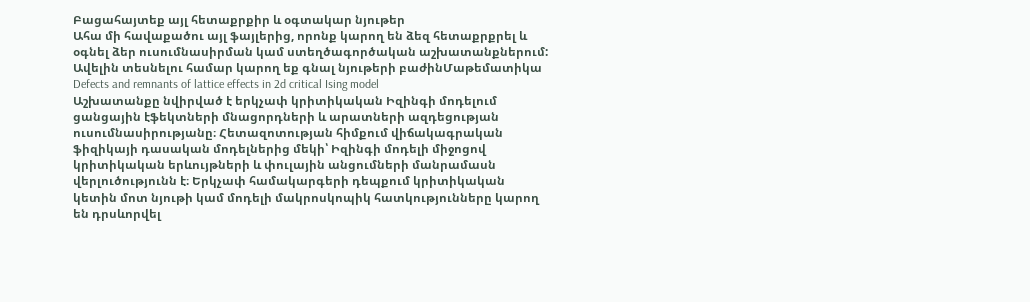Բացահայտեք այլ հետաքրքիր և օգտակար նյութեր
Ահա մի հավաքածու այլ ֆայլերից, որոնք կարող են ձեզ հետաքրքրել և օգնել ձեր ուսումնասիրման կամ ստեղծագործական աշխատանքներում: Ավելին տեսնելու համար կարող եք գնալ նյութերի բաժինՄաթեմատիկա
Defects and remnants of lattice effects in 2d critical Ising model
Աշխատանքը նվիրված է երկչափ կրիտիկական Իզինգի մոդելում ցանցային էֆեկտների մնացորդների և արատների ազդեցության ուսումնասիրությանը։ Հետազոտության հիմքում վիճակագրական ֆիզիկայի դասական մոդելներից մեկի՝ Իզինգի մոդելի միջոցով կրիտիկական երևույթների և փուլային անցումների մանրամասն վերլուծությունն է։ Երկչափ համակարգերի դեպքում կրիտիկական կետին մոտ նյութի կամ մոդելի մակրոսկոպիկ հատկությունները կարող են դրսևորվել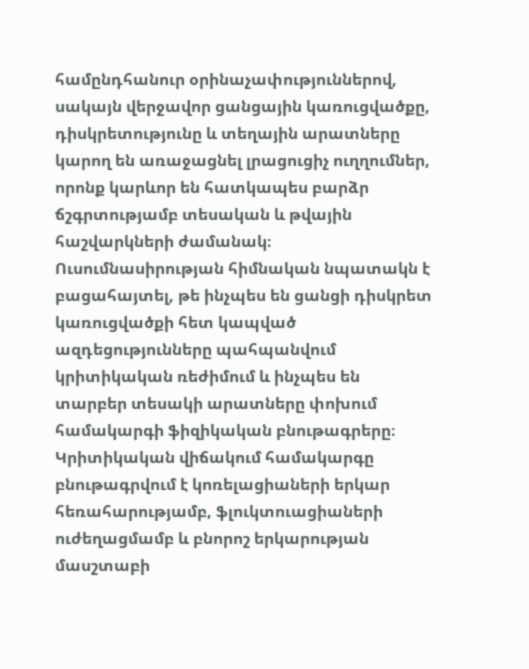համընդհանուր օրինաչափություններով, սակայն վերջավոր ցանցային կառուցվածքը, դիսկրետությունը և տեղային արատները կարող են առաջացնել լրացուցիչ ուղղումներ, որոնք կարևոր են հատկապես բարձր ճշգրտությամբ տեսական և թվային հաշվարկների ժամանակ։ Ուսումնասիրության հիմնական նպատակն է բացահայտել, թե ինչպես են ցանցի դիսկրետ կառուցվածքի հետ կապված ազդեցությունները պահպանվում կրիտիկական ռեժիմում և ինչպես են տարբեր տեսակի արատները փոխում համակարգի ֆիզիկական բնութագրերը։ Կրիտիկական վիճակում համակարգը բնութագրվում է կոռելացիաների երկար հեռահարությամբ, ֆլուկտուացիաների ուժեղացմամբ և բնորոշ երկարության մասշտաբի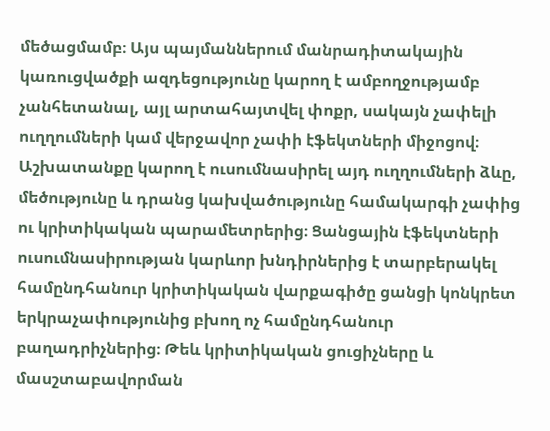մեծացմամբ։ Այս պայմաններում մանրադիտակային կառուցվածքի ազդեցությունը կարող է ամբողջությամբ չանհետանալ, այլ արտահայտվել փոքր, սակայն չափելի ուղղումների կամ վերջավոր չափի էֆեկտների միջոցով։ Աշխատանքը կարող է ուսումնասիրել այդ ուղղումների ձևը, մեծությունը և դրանց կախվածությունը համակարգի չափից ու կրիտիկական պարամետրերից։ Ցանցային էֆեկտների ուսումնասիրության կարևոր խնդիրներից է տարբերակել համընդհանուր կրիտիկական վարքագիծը ցանցի կոնկրետ երկրաչափությունից բխող ոչ համընդհանուր բաղադրիչներից։ Թեև կրիտիկական ցուցիչները և մասշտաբավորման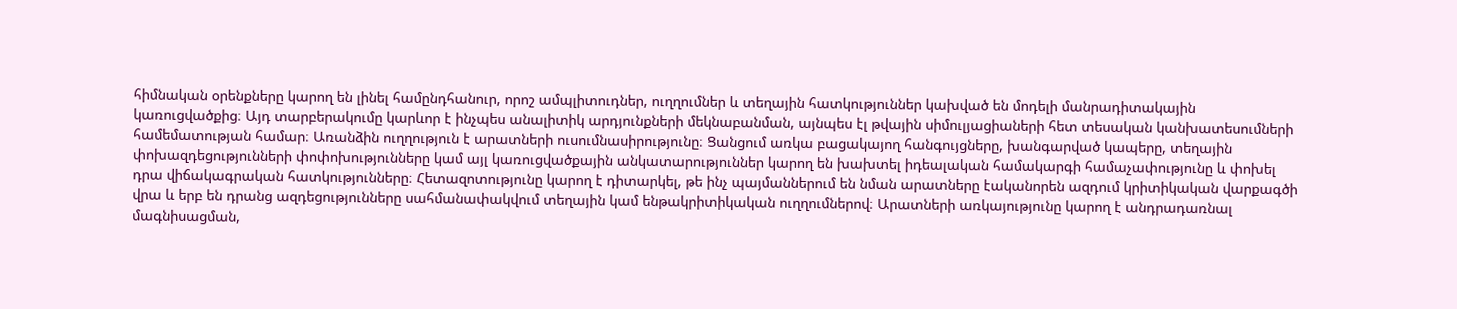հիմնական օրենքները կարող են լինել համընդհանուր, որոշ ամպլիտուդներ, ուղղումներ և տեղային հատկություններ կախված են մոդելի մանրադիտակային կառուցվածքից։ Այդ տարբերակումը կարևոր է ինչպես անալիտիկ արդյունքների մեկնաբանման, այնպես էլ թվային սիմուլյացիաների հետ տեսական կանխատեսումների համեմատության համար։ Առանձին ուղղություն է արատների ուսումնասիրությունը։ Ցանցում առկա բացակայող հանգույցները, խանգարված կապերը, տեղային փոխազդեցությունների փոփոխությունները կամ այլ կառուցվածքային անկատարություններ կարող են խախտել իդեալական համակարգի համաչափությունը և փոխել դրա վիճակագրական հատկությունները։ Հետազոտությունը կարող է դիտարկել, թե ինչ պայմաններում են նման արատները էականորեն ազդում կրիտիկական վարքագծի վրա և երբ են դրանց ազդեցությունները սահմանափակվում տեղային կամ ենթակրիտիկական ուղղումներով։ Արատների առկայությունը կարող է անդրադառնալ մագնիսացման,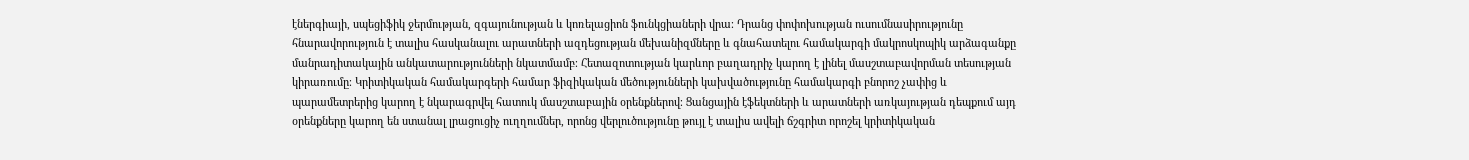էներգիայի, սպեցիֆիկ ջերմության, զգայունության և կոռելացիոն ֆունկցիաների վրա։ Դրանց փոփոխության ուսումնասիրությունը հնարավորություն է տալիս հասկանալու արատների ազդեցության մեխանիզմները և գնահատելու համակարգի մակրոսկոպիկ արձագանքը մանրադիտակային անկատարությունների նկատմամբ։ Հետազոտության կարևոր բաղադրիչ կարող է լինել մասշտաբավորման տեսության կիրառումը։ Կրիտիկական համակարգերի համար ֆիզիկական մեծությունների կախվածությունը համակարգի բնորոշ չափից և պարամետրերից կարող է նկարագրվել հատուկ մասշտաբային օրենքներով։ Ցանցային էֆեկտների և արատների առկայության դեպքում այդ օրենքները կարող են ստանալ լրացուցիչ ուղղումներ, որոնց վերլուծությունը թույլ է տալիս ավելի ճշգրիտ որոշել կրիտիկական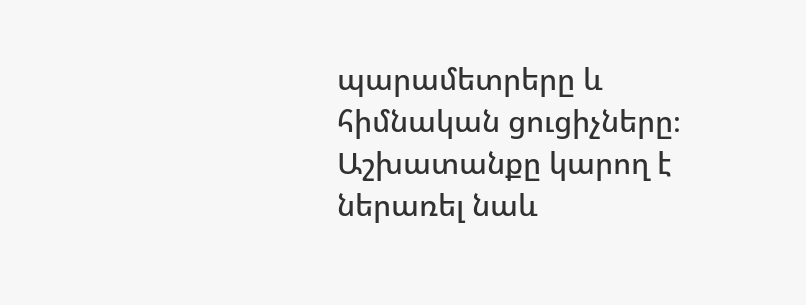պարամետրերը և հիմնական ցուցիչները։ Աշխատանքը կարող է ներառել նաև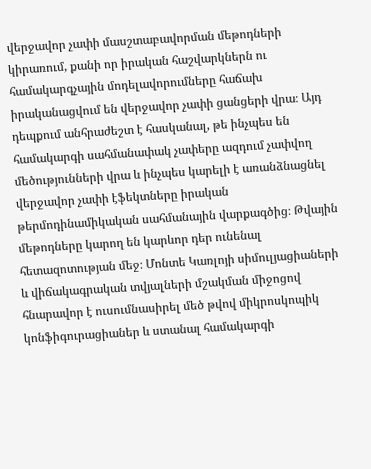վերջավոր չափի մասշտաբավորման մեթոդների կիրառում, քանի որ իրական հաշվարկներն ու համակարգչային մոդելավորումները հաճախ իրականացվում են վերջավոր չափի ցանցերի վրա։ Այդ դեպքում անհրաժեշտ է հասկանալ, թե ինչպես են համակարգի սահմանափակ չափերը ազդում չափվող մեծությունների վրա և ինչպես կարելի է առանձնացնել վերջավոր չափի էֆեկտները իրական թերմոդինամիկական սահմանային վարքագծից։ Թվային մեթոդները կարող են կարևոր դեր ունենալ հետազոտության մեջ։ Մոնտե Կառլոյի սիմուլյացիաների և վիճակագրական տվյալների մշակման միջոցով հնարավոր է ուսումնասիրել մեծ թվով միկրոսկոպիկ կոնֆիգուրացիաներ և ստանալ համակարգի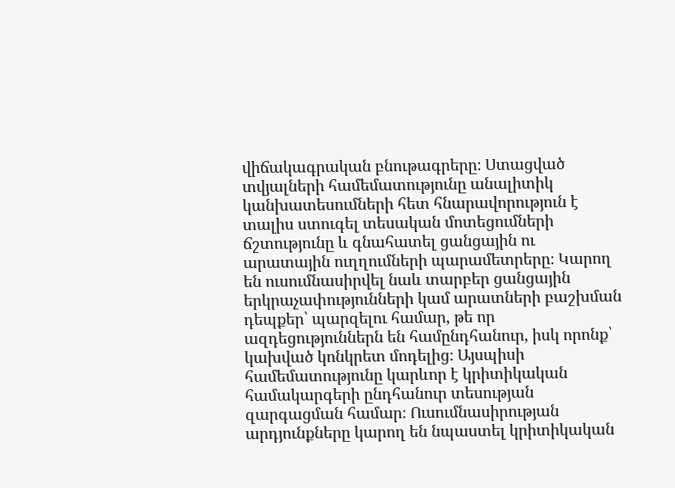վիճակագրական բնութագրերը։ Ստացված տվյալների համեմատությունը անալիտիկ կանխատեսումների հետ հնարավորություն է տալիս ստուգել տեսական մոտեցումների ճշտությունը և գնահատել ցանցային ու արատային ուղղումների պարամետրերը։ Կարող են ուսումնասիրվել նաև տարբեր ցանցային երկրաչափությունների կամ արատների բաշխման դեպքեր՝ պարզելու համար, թե որ ազդեցություններն են համընդհանուր, իսկ որոնք՝ կախված կոնկրետ մոդելից։ Այսպիսի համեմատությունը կարևոր է կրիտիկական համակարգերի ընդհանուր տեսության զարգացման համար։ Ուսումնասիրության արդյունքները կարող են նպաստել կրիտիկական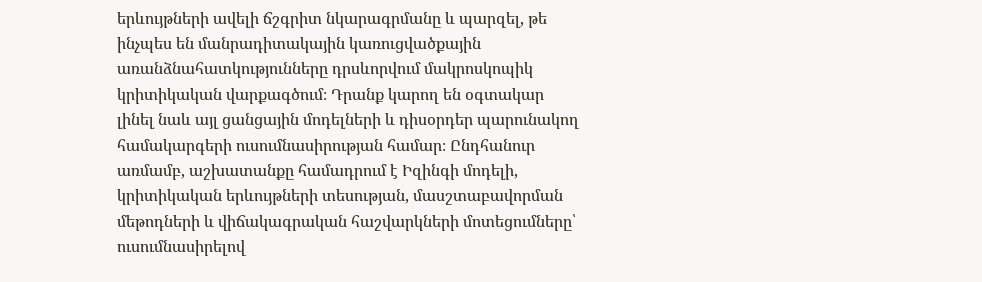երևույթների ավելի ճշգրիտ նկարագրմանը և պարզել, թե ինչպես են մանրադիտակային կառուցվածքային առանձնահատկությունները դրսևորվում մակրոսկոպիկ կրիտիկական վարքագծում։ Դրանք կարող են օգտակար լինել նաև այլ ցանցային մոդելների և դիսօրդեր պարունակող համակարգերի ուսումնասիրության համար։ Ընդհանուր առմամբ, աշխատանքը համադրում է Իզինգի մոդելի, կրիտիկական երևույթների տեսության, մասշտաբավորման մեթոդների և վիճակագրական հաշվարկների մոտեցումները՝ ուսումնասիրելով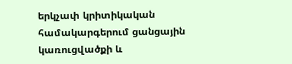երկչափ կրիտիկական համակարգերում ցանցային կառուցվածքի և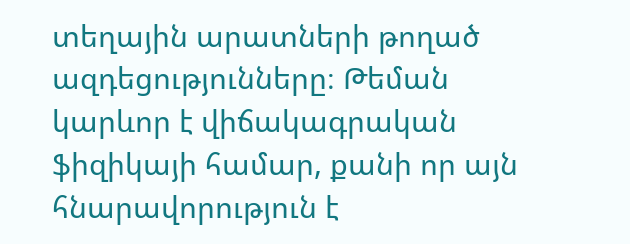տեղային արատների թողած ազդեցությունները։ Թեման կարևոր է վիճակագրական ֆիզիկայի համար, քանի որ այն հնարավորություն է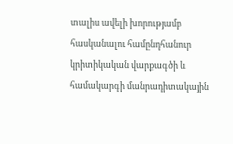տալիս ավելի խորությամբ հասկանալու համընդհանուր կրիտիկական վարքագծի և համակարգի մանրադիտակային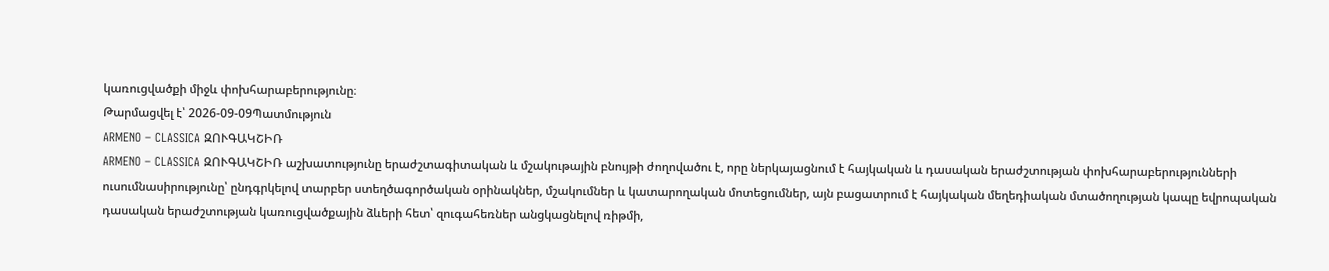կառուցվածքի միջև փոխհարաբերությունը։
Թարմացվել է՝ 2026-09-09Պատմություն
ARMENO – CLASSICA ԶՈՒԳԱԿՇԻՌ
ARMENO – CLASSICA ԶՈՒԳԱԿՇԻՌ աշխատությունը երաժշտագիտական և մշակութային բնույթի ժողովածու է, որը ներկայացնում է հայկական և դասական երաժշտության փոխհարաբերությունների ուսումնասիրությունը՝ ընդգրկելով տարբեր ստեղծագործական օրինակներ, մշակումներ և կատարողական մոտեցումներ, այն բացատրում է հայկական մեղեդիական մտածողության կապը եվրոպական դասական երաժշտության կառուցվածքային ձևերի հետ՝ զուգահեռներ անցկացնելով ռիթմի,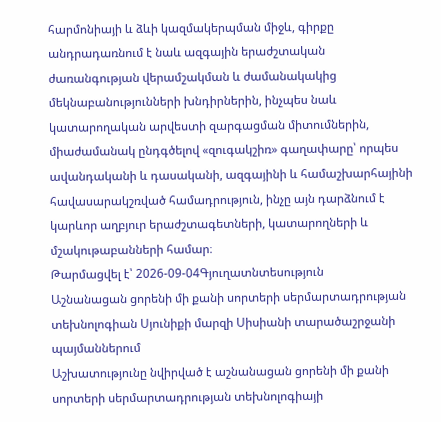հարմոնիայի և ձևի կազմակերպման միջև, գիրքը անդրադառնում է նաև ազգային երաժշտական ժառանգության վերամշակման և ժամանակակից մեկնաբանությունների խնդիրներին, ինչպես նաև կատարողական արվեստի զարգացման միտումներին, միաժամանակ ընդգծելով «զուգակշիռ» գաղափարը՝ որպես ավանդականի և դասականի, ազգայինի և համաշխարհայինի հավասարակշռված համադրություն, ինչը այն դարձնում է կարևոր աղբյուր երաժշտագետների, կատարողների և մշակութաբանների համար։
Թարմացվել է՝ 2026-09-04Գյուղատնտեսություն
Աշնանացան ցորենի մի քանի սորտերի սերմարտադրության տեխնոլոգիան Սյունիքի մարզի Սիսիանի տարածաշրջանի պայմաններում
Աշխատությունը նվիրված է աշնանացան ցորենի մի քանի սորտերի սերմարտադրության տեխնոլոգիայի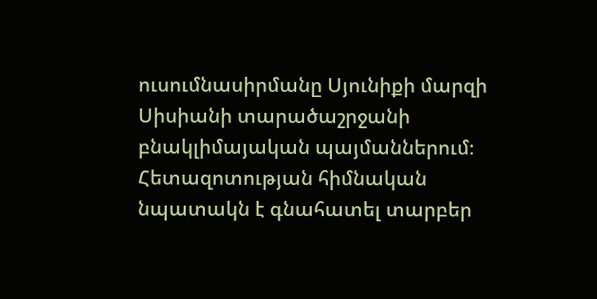ուսումնասիրմանը Սյունիքի մարզի Սիսիանի տարածաշրջանի բնակլիմայական պայմաններում։ Հետազոտության հիմնական նպատակն է գնահատել տարբեր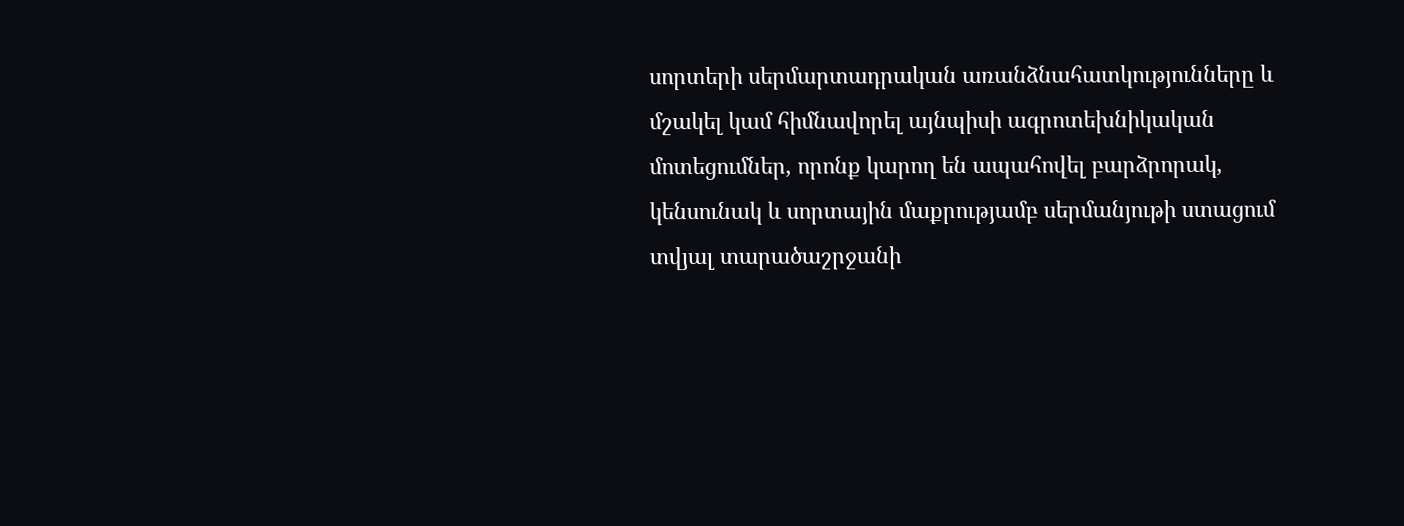սորտերի սերմարտադրական առանձնահատկությունները և մշակել կամ հիմնավորել այնպիսի ագրոտեխնիկական մոտեցումներ, որոնք կարող են ապահովել բարձրորակ, կենսունակ և սորտային մաքրությամբ սերմանյութի ստացում տվյալ տարածաշրջանի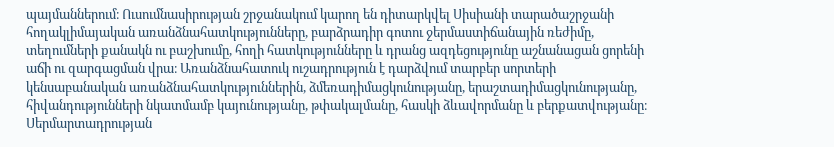պայմաններում։ Ուսումնասիրության շրջանակում կարող են դիտարկվել Սիսիանի տարածաշրջանի հողակլիմայական առանձնահատկությունները, բարձրադիր գոտու ջերմաստիճանային ռեժիմը, տեղումների քանակն ու բաշխումը, հողի հատկությունները և դրանց ազդեցությունը աշնանացան ցորենի աճի ու զարգացման վրա։ Առանձնահատուկ ուշադրություն է դարձվում տարբեր սորտերի կենսաբանական առանձնահատկություններին, ձմեռադիմացկունությանը, երաշտադիմացկունությանը, հիվանդությունների նկատմամբ կայունությանը, թփակալմանը, հասկի ձևավորմանը և բերքատվությանը։ Սերմարտադրության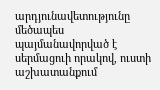արդյունավետությունը մեծապես պայմանավորված է սերմացուի որակով, ուստի աշխատանքում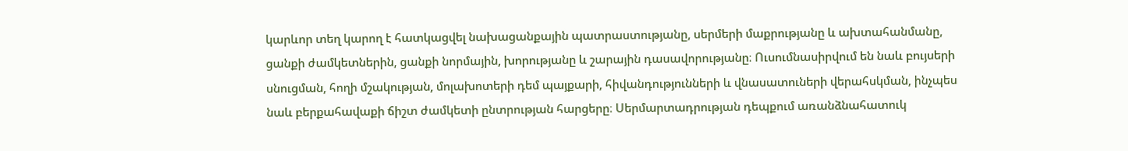կարևոր տեղ կարող է հատկացվել նախացանքային պատրաստությանը, սերմերի մաքրությանը և ախտահանմանը, ցանքի ժամկետներին, ցանքի նորմային, խորությանը և շարային դասավորությանը։ Ուսումնասիրվում են նաև բույսերի սնուցման, հողի մշակության, մոլախոտերի դեմ պայքարի, հիվանդությունների և վնասատուների վերահսկման, ինչպես նաև բերքահավաքի ճիշտ ժամկետի ընտրության հարցերը։ Սերմարտադրության դեպքում առանձնահատուկ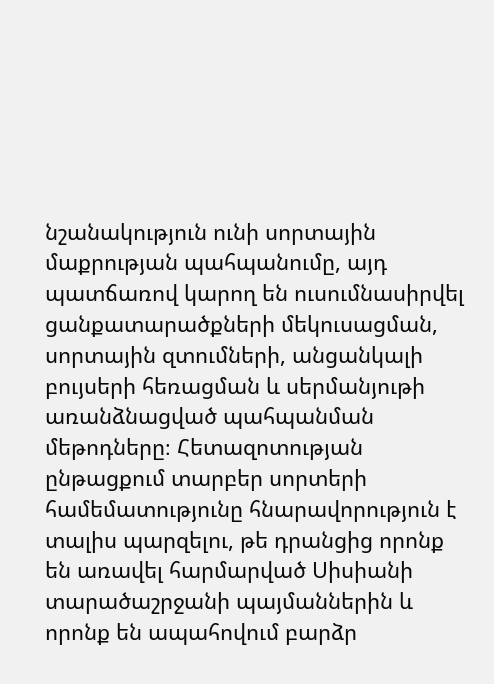նշանակություն ունի սորտային մաքրության պահպանումը, այդ պատճառով կարող են ուսումնասիրվել ցանքատարածքների մեկուսացման, սորտային զտումների, անցանկալի բույսերի հեռացման և սերմանյութի առանձնացված պահպանման մեթոդները։ Հետազոտության ընթացքում տարբեր սորտերի համեմատությունը հնարավորություն է տալիս պարզելու, թե դրանցից որոնք են առավել հարմարված Սիսիանի տարածաշրջանի պայմաններին և որոնք են ապահովում բարձր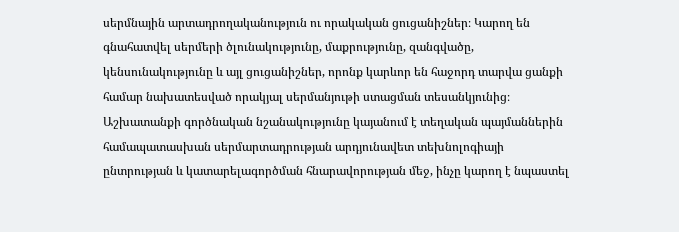սերմնային արտադրողականություն ու որակական ցուցանիշներ։ Կարող են գնահատվել սերմերի ծլունակությունը, մաքրությունը, զանգվածը, կենսունակությունը և այլ ցուցանիշներ, որոնք կարևոր են հաջորդ տարվա ցանքի համար նախատեսված որակյալ սերմանյութի ստացման տեսանկյունից։ Աշխատանքի գործնական նշանակությունը կայանում է տեղական պայմաններին համապատասխան սերմարտադրության արդյունավետ տեխնոլոգիայի ընտրության և կատարելագործման հնարավորության մեջ, ինչը կարող է նպաստել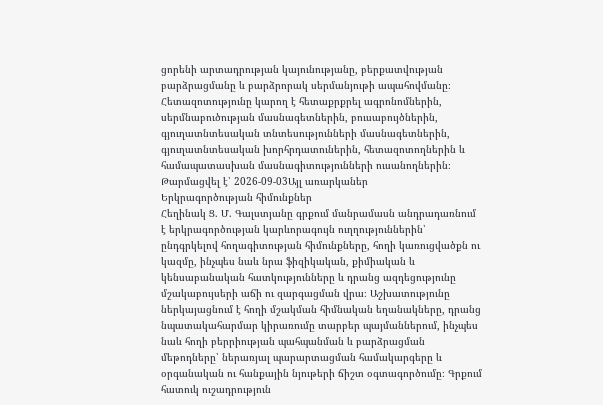ցորենի արտադրության կայունությանը, բերքատվության բարձրացմանը և բարձրորակ սերմանյութի ապահովմանը։ Հետազոտությունը կարող է հետաքրքրել ագրոնոմներին, սերմնաբուծության մասնագետներին, բուսաբույծներին, գյուղատնտեսական տնտեսությունների մասնագետներին, գյուղատնտեսական խորհրդատուներին, հետազոտողներին և համապատասխան մասնագիտությունների ուսանողներին։
Թարմացվել է՝ 2026-09-03Այլ առարկաներ
Երկրագործության հիմունքներ
Հեղինակ Ց. Մ. Գալստյանը գրքում մանրամասն անդրադառնում է երկրագործության կարևորագույն ուղղություններին՝ ընդգրկելով հողագիտության հիմունքները, հողի կառուցվածքն ու կազմը, ինչպես նաև նրա ֆիզիկական, քիմիական և կենսաբանական հատկությունները և դրանց ազդեցությունը մշակաբույսերի աճի ու զարգացման վրա։ Աշխատությունը ներկայացնում է հողի մշակման հիմնական եղանակները, դրանց նպատակահարմար կիրառումը տարբեր պայմաններում, ինչպես նաև հողի բերրիության պահպանման և բարձրացման մեթոդները՝ ներառյալ պարարտացման համակարգերը և օրգանական ու հանքային նյութերի ճիշտ օգտագործումը։ Գրքում հատուկ ուշադրություն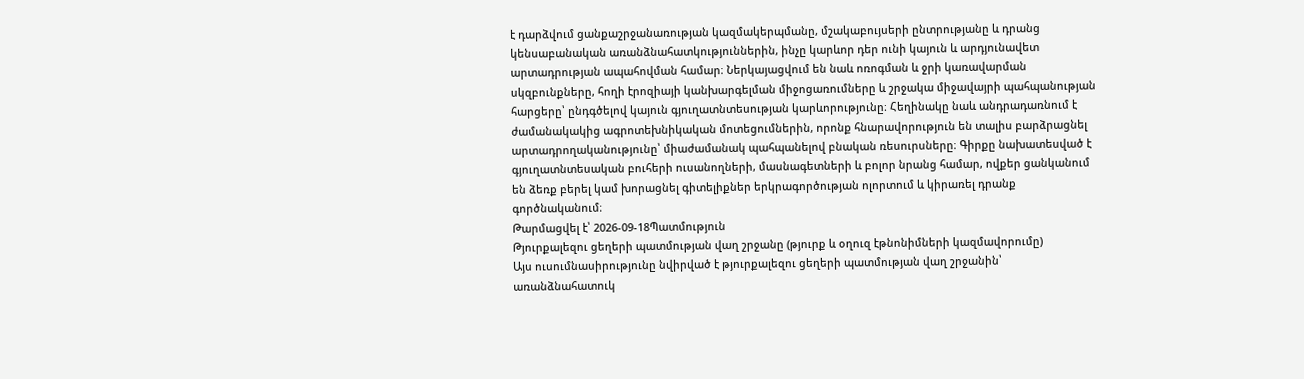է դարձվում ցանքաշրջանառության կազմակերպմանը, մշակաբույսերի ընտրությանը և դրանց կենսաբանական առանձնահատկություններին, ինչը կարևոր դեր ունի կայուն և արդյունավետ արտադրության ապահովման համար։ Ներկայացվում են նաև ոռոգման և ջրի կառավարման սկզբունքները, հողի էրոզիայի կանխարգելման միջոցառումները և շրջակա միջավայրի պահպանության հարցերը՝ ընդգծելով կայուն գյուղատնտեսության կարևորությունը։ Հեղինակը նաև անդրադառնում է ժամանակակից ագրոտեխնիկական մոտեցումներին, որոնք հնարավորություն են տալիս բարձրացնել արտադրողականությունը՝ միաժամանակ պահպանելով բնական ռեսուրսները։ Գիրքը նախատեսված է գյուղատնտեսական բուհերի ուսանողների, մասնագետների և բոլոր նրանց համար, ովքեր ցանկանում են ձեռք բերել կամ խորացնել գիտելիքներ երկրագործության ոլորտում և կիրառել դրանք գործնականում։
Թարմացվել է՝ 2026-09-18Պատմություն
Թյուրքալեզու ցեղերի պատմության վաղ շրջանը (թյուրք և օղուզ էթնոնիմների կազմավորումը)
Այս ուսումնասիրությունը նվիրված է թյուրքալեզու ցեղերի պատմության վաղ շրջանին՝ առանձնահատուկ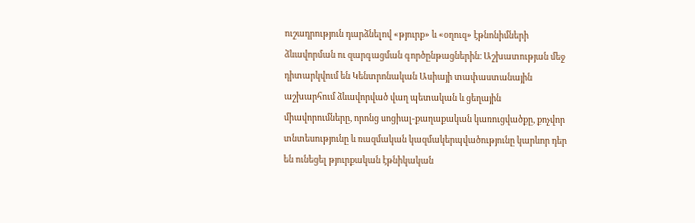ուշադրություն դարձնելով «թյուրք» և «օղուզ» էթնոնիմների ձևավորման ու զարգացման գործընթացներին։ Աշխատության մեջ դիտարկվում են Կենտրոնական Ասիայի տափաստանային աշխարհում ձևավորված վաղ պետական և ցեղային միավորումները, որոնց սոցիալ-քաղաքական կառուցվածքը, քոչվոր տնտեսությունը և ռազմական կազմակերպվածությունը կարևոր դեր են ունեցել թյուրքական էթնիկական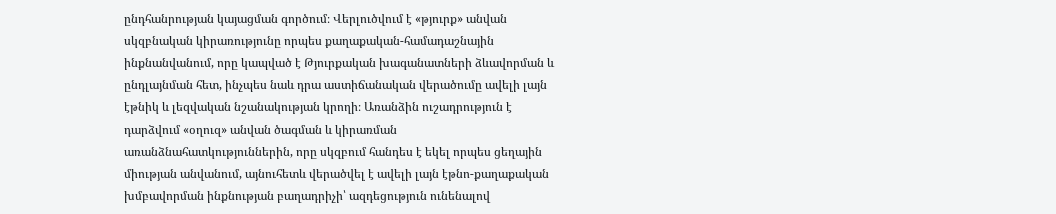ընդհանրության կայացման գործում։ Վերլուծվում է «թյուրք» անվան սկզբնական կիրառությունը որպես քաղաքական-համադաշնային ինքնանվանում, որը կապված է Թյուրքական խագանատների ձևավորման և ընդլայնման հետ, ինչպես նաև դրա աստիճանական վերածումը ավելի լայն էթնիկ և լեզվական նշանակության կրողի։ Առանձին ուշադրություն է դարձվում «օղուզ» անվան ծագման և կիրառման առանձնահատկություններին, որը սկզբում հանդես է եկել որպես ցեղային միության անվանում, այնուհետև վերածվել է ավելի լայն էթնո-քաղաքական խմբավորման ինքնության բաղադրիչի՝ ազդեցություն ունենալով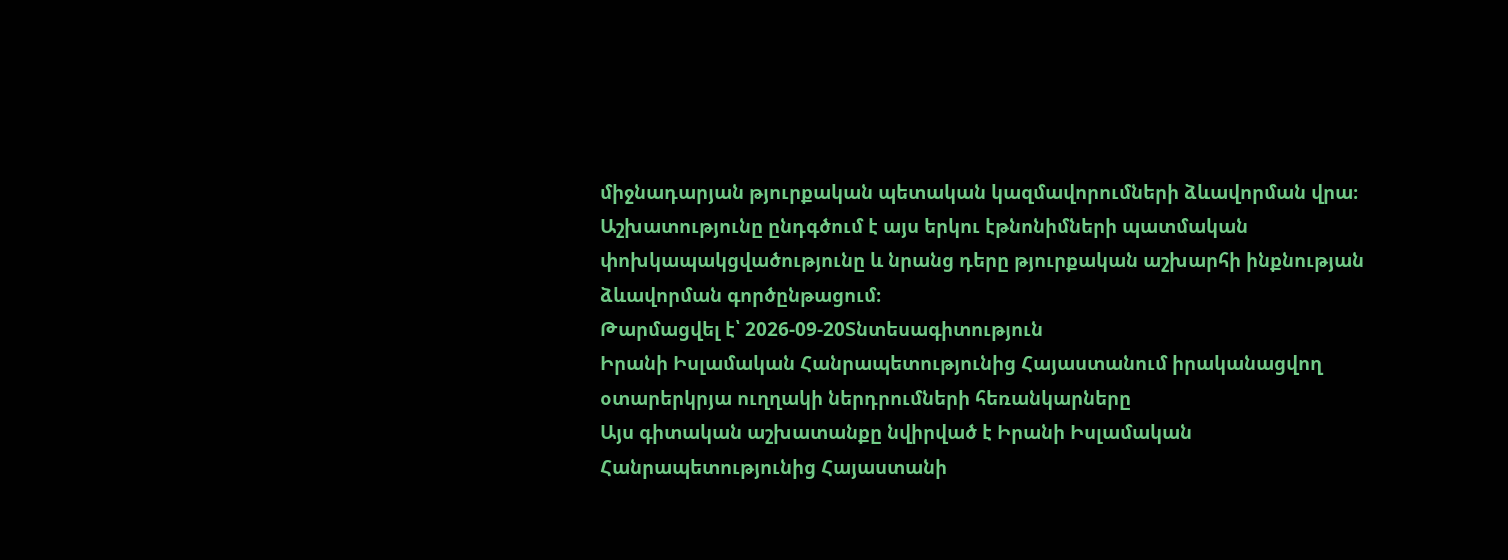միջնադարյան թյուրքական պետական կազմավորումների ձևավորման վրա։ Աշխատությունը ընդգծում է այս երկու էթնոնիմների պատմական փոխկապակցվածությունը և նրանց դերը թյուրքական աշխարհի ինքնության ձևավորման գործընթացում։
Թարմացվել է՝ 2026-09-20Տնտեսագիտություն
Իրանի Իսլամական Հանրապետությունից Հայաստանում իրականացվող օտարերկրյա ուղղակի ներդրումների հեռանկարները
Այս գիտական աշխատանքը նվիրված է Իրանի Իսլամական Հանրապետությունից Հայաստանի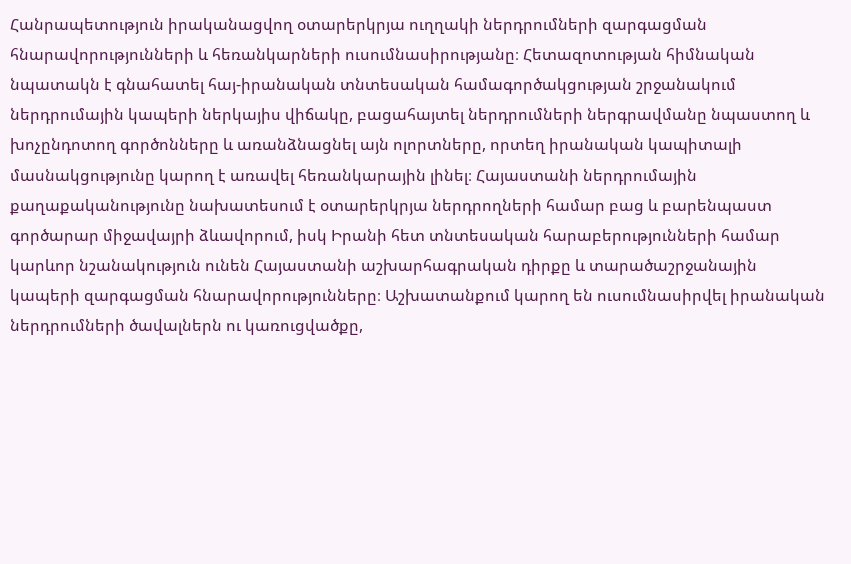Հանրապետություն իրականացվող օտարերկրյա ուղղակի ներդրումների զարգացման հնարավորությունների և հեռանկարների ուսումնասիրությանը։ Հետազոտության հիմնական նպատակն է գնահատել հայ-իրանական տնտեսական համագործակցության շրջանակում ներդրումային կապերի ներկայիս վիճակը, բացահայտել ներդրումների ներգրավմանը նպաստող և խոչընդոտող գործոնները և առանձնացնել այն ոլորտները, որտեղ իրանական կապիտալի մասնակցությունը կարող է առավել հեռանկարային լինել։ Հայաստանի ներդրումային քաղաքականությունը նախատեսում է օտարերկրյա ներդրողների համար բաց և բարենպաստ գործարար միջավայրի ձևավորում, իսկ Իրանի հետ տնտեսական հարաբերությունների համար կարևոր նշանակություն ունեն Հայաստանի աշխարհագրական դիրքը և տարածաշրջանային կապերի զարգացման հնարավորությունները։ Աշխատանքում կարող են ուսումնասիրվել իրանական ներդրումների ծավալներն ու կառուցվածքը,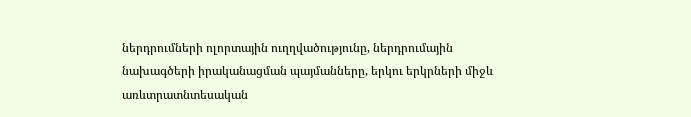ներդրումների ոլորտային ուղղվածությունը, ներդրումային նախագծերի իրականացման պայմանները, երկու երկրների միջև առևտրատնտեսական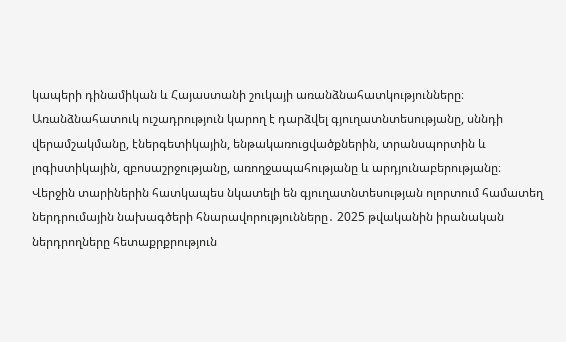կապերի դինամիկան և Հայաստանի շուկայի առանձնահատկությունները։ Առանձնահատուկ ուշադրություն կարող է դարձվել գյուղատնտեսությանը, սննդի վերամշակմանը, էներգետիկային, ենթակառուցվածքներին, տրանսպորտին և լոգիստիկային, զբոսաշրջությանը, առողջապահությանը և արդյունաբերությանը։ Վերջին տարիներին հատկապես նկատելի են գյուղատնտեսության ոլորտում համատեղ ներդրումային նախագծերի հնարավորությունները․ 2025 թվականին իրանական ներդրողները հետաքրքրություն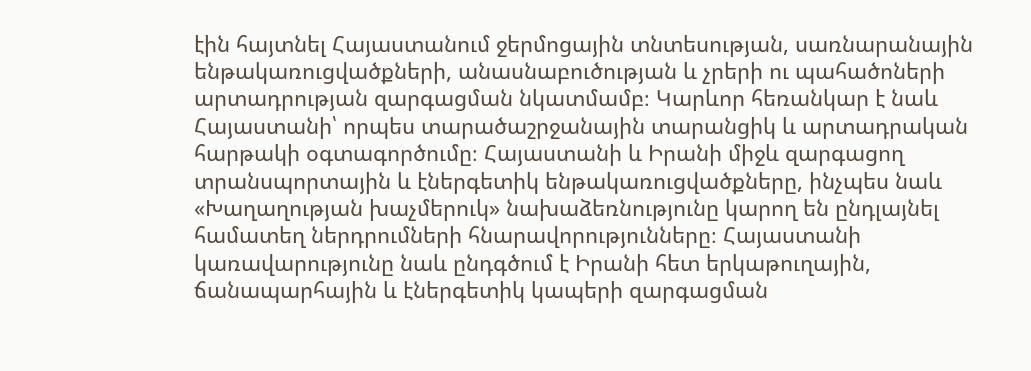էին հայտնել Հայաստանում ջերմոցային տնտեսության, սառնարանային ենթակառուցվածքների, անասնաբուծության և չրերի ու պահածոների արտադրության զարգացման նկատմամբ։ Կարևոր հեռանկար է նաև Հայաստանի՝ որպես տարածաշրջանային տարանցիկ և արտադրական հարթակի օգտագործումը։ Հայաստանի և Իրանի միջև զարգացող տրանսպորտային և էներգետիկ ենթակառուցվածքները, ինչպես նաև «Խաղաղության խաչմերուկ» նախաձեռնությունը կարող են ընդլայնել համատեղ ներդրումների հնարավորությունները։ Հայաստանի կառավարությունը նաև ընդգծում է Իրանի հետ երկաթուղային, ճանապարհային և էներգետիկ կապերի զարգացման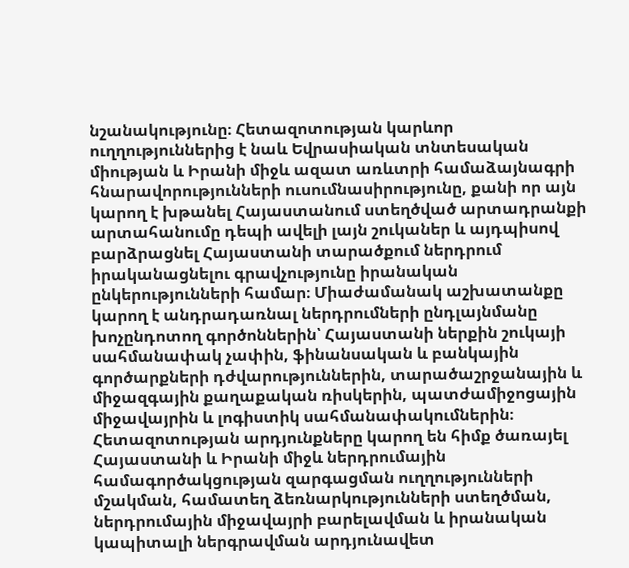նշանակությունը։ Հետազոտության կարևոր ուղղություններից է նաև Եվրասիական տնտեսական միության և Իրանի միջև ազատ առևտրի համաձայնագրի հնարավորությունների ուսումնասիրությունը, քանի որ այն կարող է խթանել Հայաստանում ստեղծված արտադրանքի արտահանումը դեպի ավելի լայն շուկաներ և այդպիսով բարձրացնել Հայաստանի տարածքում ներդրում իրականացնելու գրավչությունը իրանական ընկերությունների համար։ Միաժամանակ աշխատանքը կարող է անդրադառնալ ներդրումների ընդլայնմանը խոչընդոտող գործոններին՝ Հայաստանի ներքին շուկայի սահմանափակ չափին, ֆինանսական և բանկային գործարքների դժվարություններին, տարածաշրջանային և միջազգային քաղաքական ռիսկերին, պատժամիջոցային միջավայրին և լոգիստիկ սահմանափակումներին։ Հետազոտության արդյունքները կարող են հիմք ծառայել Հայաստանի և Իրանի միջև ներդրումային համագործակցության զարգացման ուղղությունների մշակման, համատեղ ձեռնարկությունների ստեղծման, ներդրումային միջավայրի բարելավման և իրանական կապիտալի ներգրավման արդյունավետ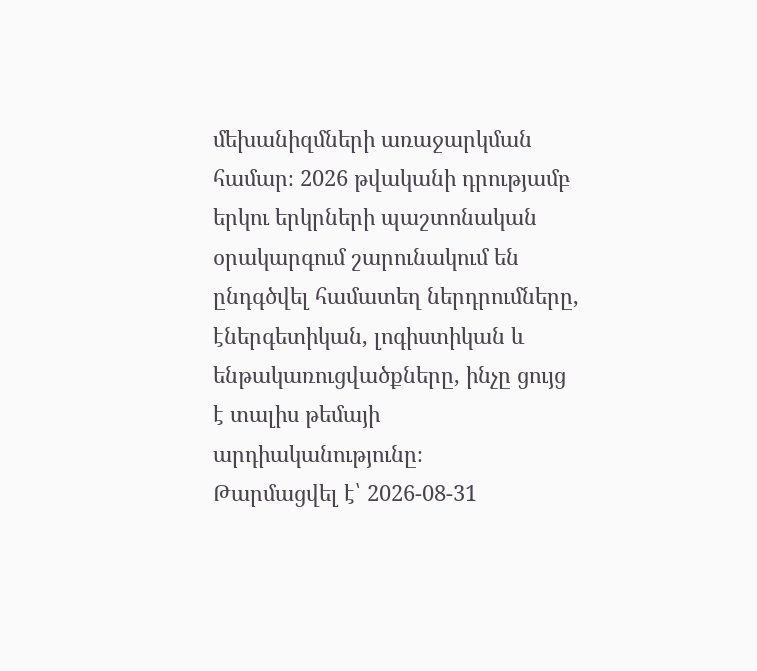մեխանիզմների առաջարկման համար։ 2026 թվականի դրությամբ երկու երկրների պաշտոնական օրակարգում շարունակում են ընդգծվել համատեղ ներդրումները, էներգետիկան, լոգիստիկան և ենթակառուցվածքները, ինչը ցույց է տալիս թեմայի արդիականությունը։
Թարմացվել է՝ 2026-08-31